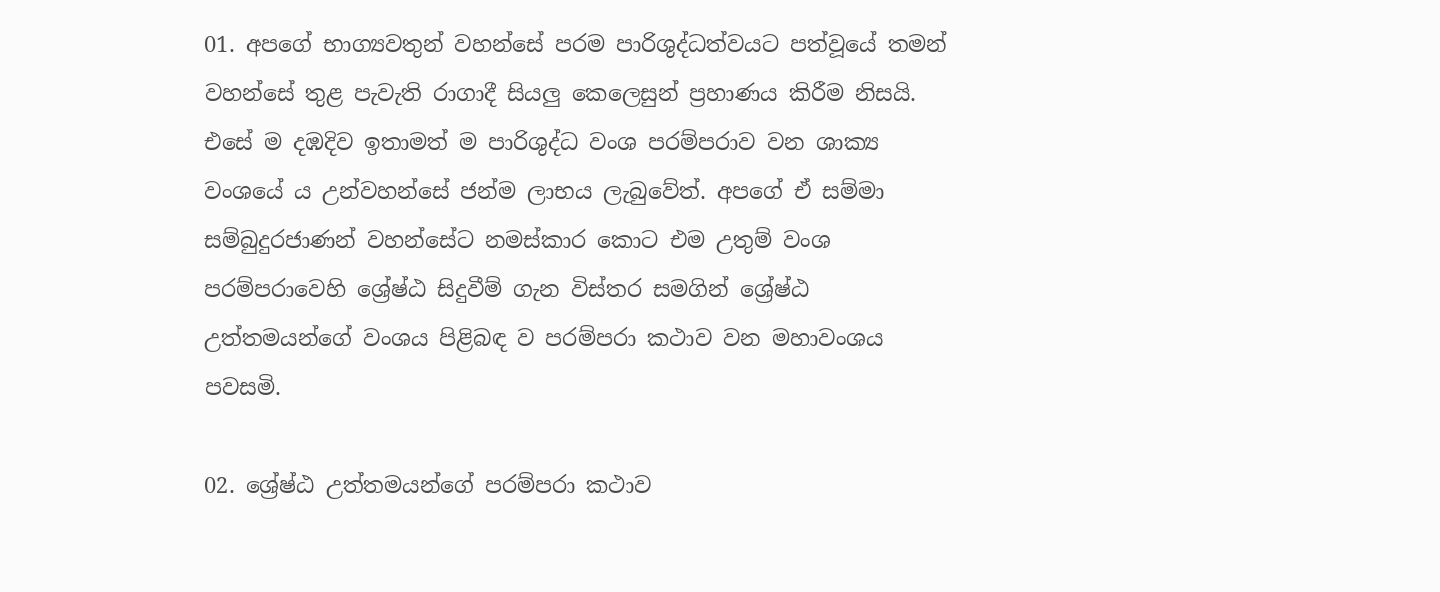01. අපගේ භාග්‍යවතුන් වහන්සේ පරම පාරිශුද්ධත්වයට පත්වූයේ තමන් වහන්සේ තුළ පැවැති රාගාදී සියලු කෙලෙසුන් ප්‍රහාණය කිරීම නිසයි. එසේ ම දඹදිව ඉතාමත් ම පාරිශුද්ධ වංශ පරම්පරාව වන ශාක්‍ය වංශයේ ය උන්වහන්සේ ජන්ම ලාභය ලැබුවේත්. අපගේ ඒ සම්මා සම්බුදුරජාණන් වහන්සේට නමස්කාර කොට එම උතුම් වංශ පරම්පරාවෙහි ශ්‍රේෂ්ඨ සිදුවීම් ගැන විස්තර සමගින් ශ්‍රේෂ්ඨ උත්තමයන්ගේ වංශය පිළිබඳ ව පරම්පරා කථාව වන මහාවංශය පවසමි.

02. ශ්‍රේෂ්ඨ උත්තමයන්ගේ පරම්පරා කථාව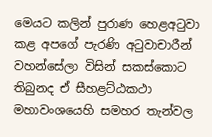මෙයට කලින් පුරාණ හෙළඅටුවා කළ අපගේ පැරණි අටුවාචාරීන් වහන්සේලා විසින් සකස්කොට තිබුනද ඒ සීහළට්ඨකථා මහාවංශයෙහි සමහර තැන්වල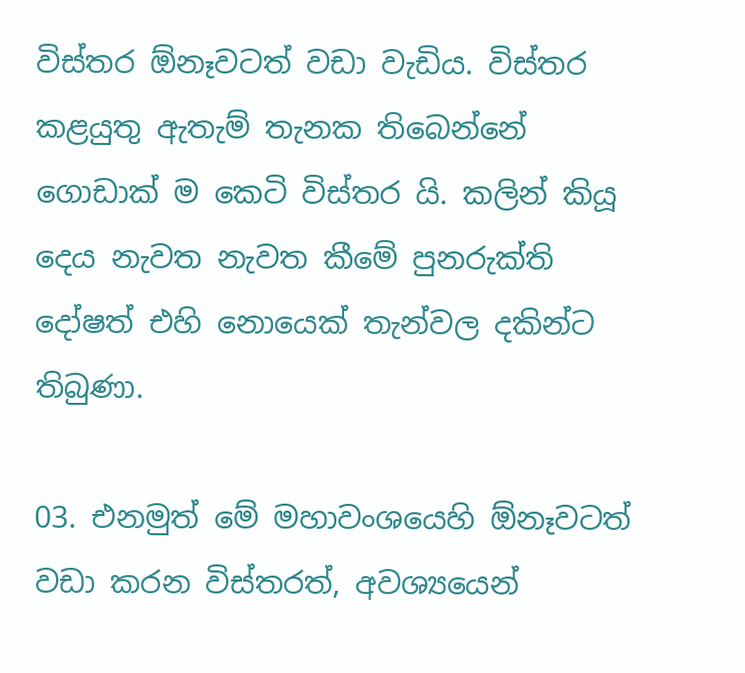විස්තර ඕනෑවටත් වඩා වැඩිය. විස්තර කළයුතු ඇතැම් තැනක තිබෙන්නේ ගොඩාක් ම කෙටි විස්තර යි. කලින් කියූ දෙය නැවත නැවත කීමේ පුනරුක්ති දෝෂත් එහි නොයෙක් තැන්වල දකින්ට තිබුණා.

03. එනමුත් මේ මහාවංශයෙහි ඕනෑවටත් වඩා කරන විස්තරත්, අවශ්‍යයෙන්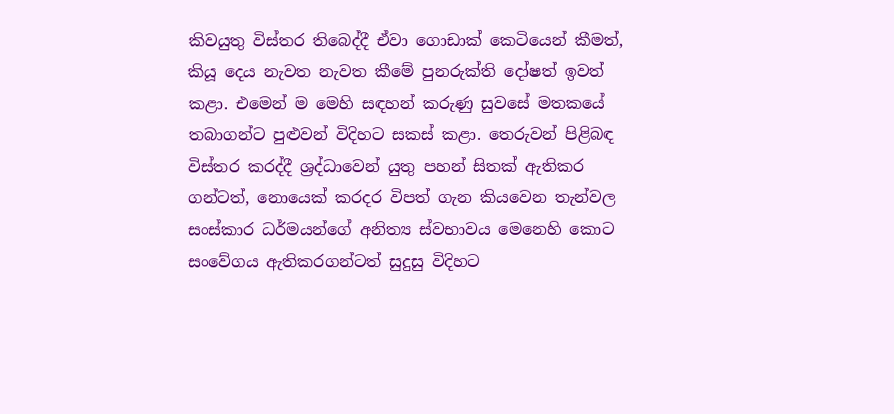කිවයුතු විස්තර තිබෙද්දී ඒවා ගොඩාක් කෙටියෙන් කීමත්, කියූ දෙය නැවත නැවත කීමේ පුනරුක්ති දෝෂත් ඉවත් කළා. එමෙන් ම මෙහි සඳහන් කරුණු සුවසේ මතකයේ තබාගන්ට පුළුවන් විදිහට සකස් කළා. තෙරුවන් පිළිබඳ විස්තර කරද්දී ශ්‍රද්ධාවෙන් යුතු පහන් සිතක් ඇතිකර ගන්ටත්, නොයෙක් කරදර විපත් ගැන කියවෙන තැන්වල සංස්කාර ධර්මයන්ගේ අනිත්‍ය ස්වභාවය මෙනෙහි කොට සංවේගය ඇතිකරගන්ටත් සුදුසු විදිහට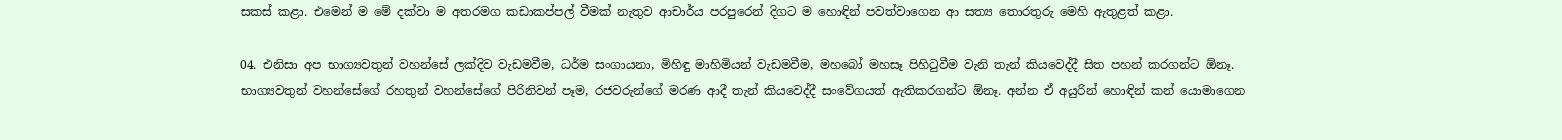සකස් කළා. එමෙන් ම මේ දක්වා ම අතරමග කඩාකප්පල් වීමක් නැතුව ආචාර්ය පරපුරෙන් දිගට ම හොඳින් පවත්වාගෙන ආ සත්‍ය තොරතුරු මෙහි ඇතුළත් කළා.

04. එනිසා අප භාග්‍යවතුන් වහන්සේ ලක්දිව වැඩමවීම, ධර්ම සංගායනා, මිහිඳු මාහිමියන් වැඩමවීම, මහබෝ මහසෑ පිහිටුවීම වැනි තැන් කියවෙද්දී සිත පහන් කරගන්ට ඕනෑ. භාග්‍යවතුන් වහන්සේගේ රහතුන් වහන්සේගේ පිරිනිවන් පෑම, රජවරුන්ගේ මරණ ආදී තැන් කියවෙද්දී සංවේගයත් ඇතිකරගන්ට ඕනෑ. අන්න ඒ අයුරින් හොඳින් කන් යොමාගෙන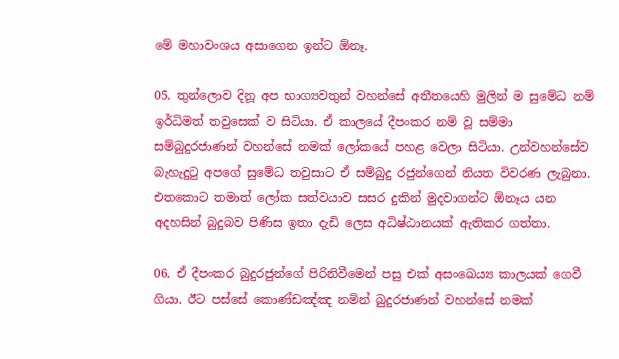මේ මහාවංශය අසාගෙන ඉන්ට ඕනෑ.

05. තුන්ලොව දිනූ අප භාග්‍යවතුන් වහන්සේ අතීතයෙහි මුලින් ම සුමේධ නම් ඉර්ධිමත් තවුසෙක් ව සිටියා. ඒ කාලයේ දීපංකර නම් වූ සම්මා සම්බුදුරජාණන් වහන්සේ නමක් ලෝකයේ පහළ වෙලා සිටියා. උන්වහන්සේව බැහැදුටු අපගේ සුමේධ තවුසාට ඒ සම්බුදු රජුන්ගෙන් නියත විවරණ ලැබුනා. එතකොට තමාත් ලෝක සත්වයාව සසර දුකින් මුදවාගන්ට ඕනෑය යන අදහසින් බුදුබව පිණිස ඉතා දැඩි ලෙස අධිෂ්ඨානයක් ඇතිකර ගත්තා.

06. ඒ දීපංකර බුදුරජුන්ගේ පිරිනිවීමෙන් පසු එක් අසංඛෙය්‍ය කාලයක් ගෙවී ගියා. ඊට පස්සේ කොණ්ඩඤ්ඤ නමින් බුදුරජාණන් වහන්සේ නමක්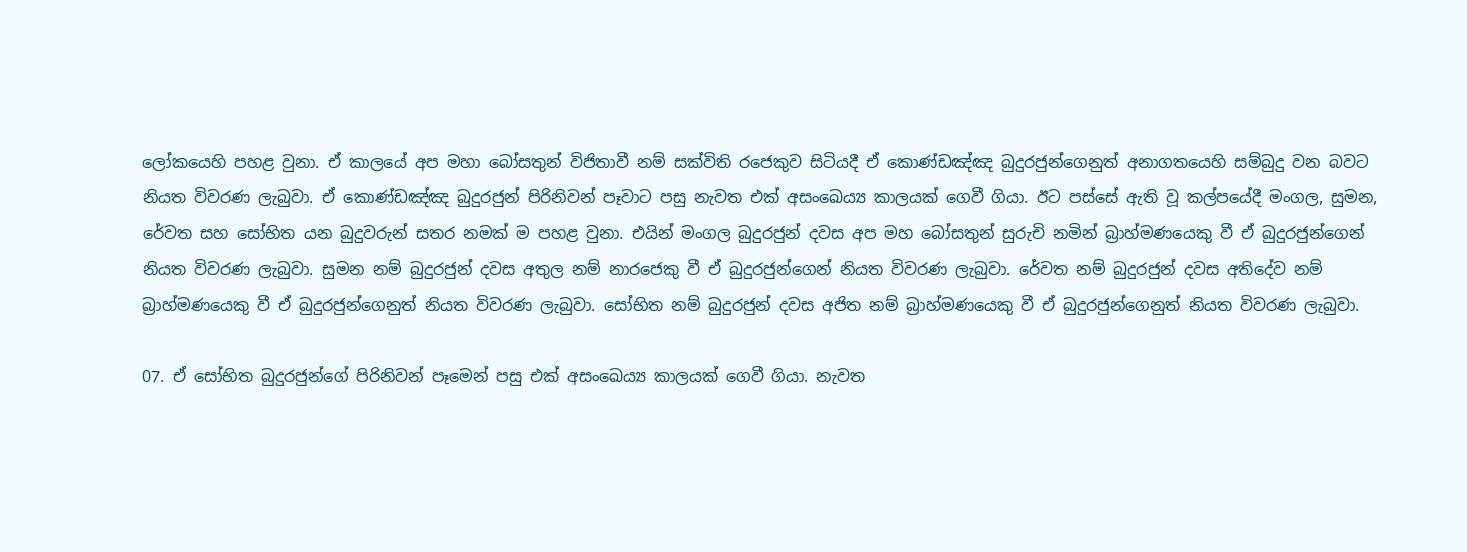ලෝකයෙහි පහළ වුනා. ඒ කාලයේ අප මහා බෝසතුන් විජිතාවී නම් සක්විති රජෙකුව සිටියදී ඒ කොණ්ඩඤ්ඤ බුදුරජුන්ගෙනුත් අනාගතයෙහි සම්බුදු වන බවට නියත විවරණ ලැබුවා. ඒ කොණ්ඩඤ්ඤ බුදුරජුන් පිරිනිවන් පෑවාට පසු නැවත එක් අසංඛෙය්‍ය කාලයක් ගෙවී ගියා. ඊට පස්සේ ඇති වූ කල්පයේදී මංගල, සුමන, රේවත සහ සෝභිත යන බුදුවරුන් සතර නමක් ම පහළ වුනා. එයින් මංගල බුදුරජුන් දවස අප මහ බෝසතුන් සුරුචි නමින් බ්‍රාහ්මණයෙකු වී ඒ බුදුරජුන්ගෙන් නියත විවරණ ලැබුවා. සුමන නම් බුදුරජුන් දවස අතුල නම් නාරජෙකු වී ඒ බුදුරජුන්ගෙන් නියත විවරණ ලැබුවා. රේවත නම් බුදුරජුන් දවස අතිදේව නම් බ්‍රාහ්මණයෙකු වී ඒ බුදුරජුන්ගෙනුත් නියත විවරණ ලැබුවා. සෝභිත නම් බුදුරජුන් දවස අජිත නම් බ්‍රාහ්මණයෙකු වී ඒ බුදුරජුන්ගෙනුත් නියත විවරණ ලැබුවා.

07. ඒ සෝභිත බුදුරජුන්ගේ පිරිනිවන් පෑමෙන් පසු එක් අසංඛෙය්‍ය කාලයක් ගෙවී ගියා. නැවත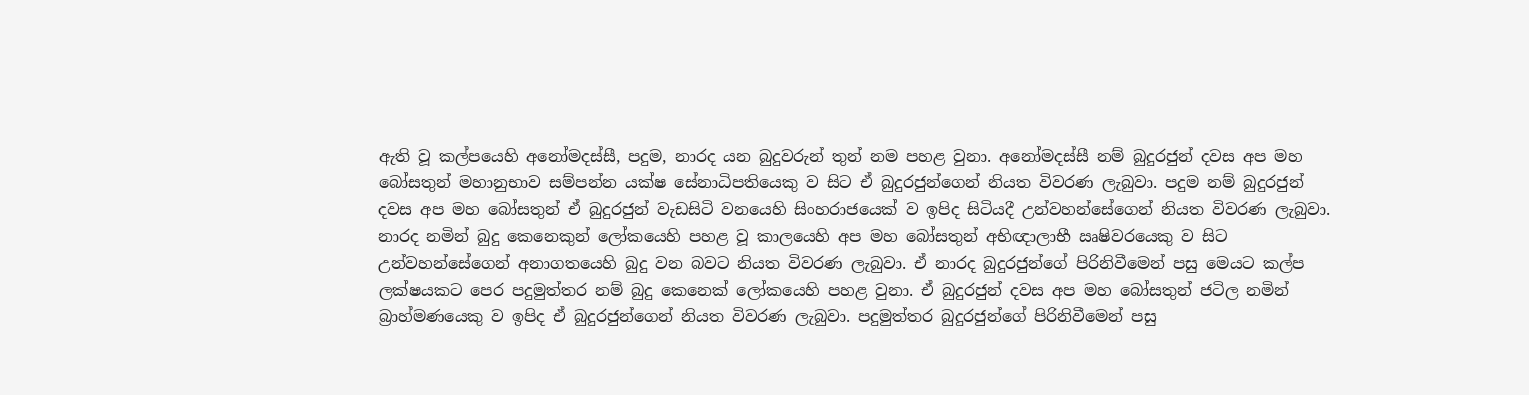ඇති වූ කල්පයෙහි අනෝමදස්සී, පදුම, නාරද යන බුදුවරුන් තුන් නම පහළ වුනා. අනෝමදස්සී නම් බුදුරජුන් දවස අප මහ බෝසතුන් මහානුභාව සම්පන්න යක්ෂ සේනාධිපතියෙකු ව සිට ඒ බුදුරජුන්ගෙන් නියත විවරණ ලැබුවා. පදුම නම් බුදුරජුන් දවස අප මහ බෝසතුන් ඒ බුදුරජුන් වැඩසිටි වනයෙහි සිංහරාජයෙක් ව ඉපිද සිටියදී උන්වහන්සේගෙන් නියත විවරණ ලැබුවා. නාරද නමින් බුදු කෙනෙකුන් ලෝකයෙහි පහළ වූ කාලයෙහි අප මහ බෝසතුන් අභිඥාලාභී ඍෂිවරයෙකු ව සිට උන්වහන්සේගෙන් අනාගතයෙහි බුදු වන බවට නියත විවරණ ලැබුවා. ඒ නාරද බුදුරජුන්ගේ පිරිනිවීමෙන් පසු මෙයට කල්ප ලක්ෂයකට පෙර පදුමුත්තර නම් බුදු කෙනෙක් ලෝකයෙහි පහළ වුනා. ඒ බුදුරජුන් දවස අප මහ බෝසතුන් ජටිල නමින් බ්‍රාහ්මණයෙකු ව ඉපිද ඒ බුදුරජුන්ගෙන් නියත විවරණ ලැබුවා. පදුමුත්තර බුදුරජුන්ගේ පිරිනිවීමෙන් පසු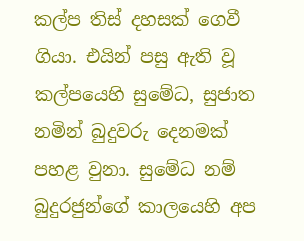කල්ප තිස් දහසක් ගෙවී ගියා. එයින් පසු ඇති වූ කල්පයෙහි සුමේධ, සුජාත නමින් බුදුවරු දෙනමක් පහළ වුනා. සුමේධ නම් බුදුරජුන්ගේ කාලයෙහි අප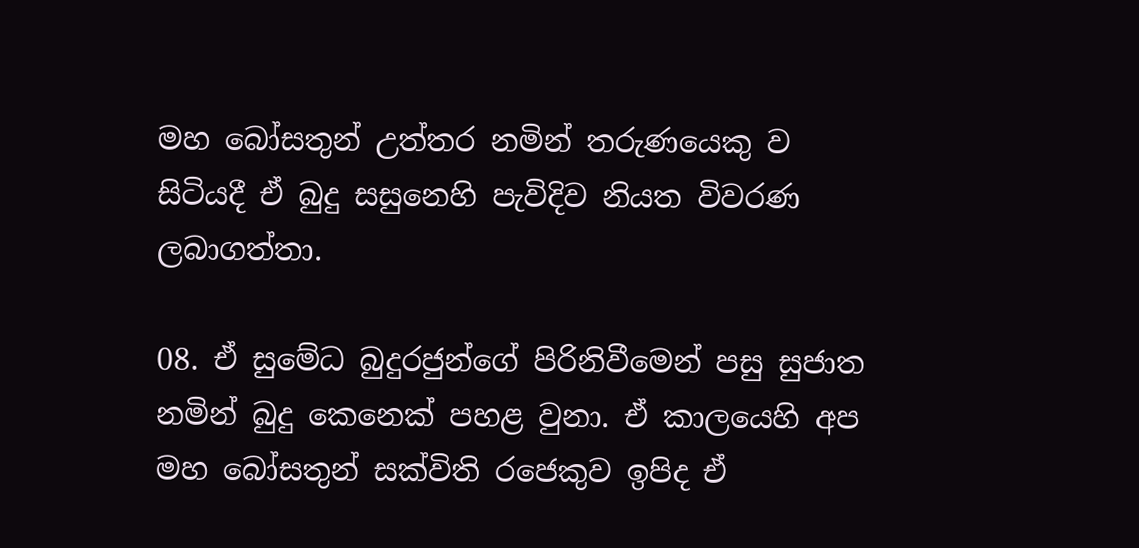මහ බෝසතුන් උත්තර නමින් තරුණයෙකු ව සිටියදී ඒ බුදු සසුනෙහි පැවිදිව නියත විවරණ ලබාගත්තා.

08. ඒ සුමේධ බුදුරජුන්ගේ පිරිනිවීමෙන් පසු සුජාත නමින් බුදු කෙනෙක් පහළ වුනා. ඒ කාලයෙහි අප මහ බෝසතුන් සක්විති රජෙකුව ඉපිද ඒ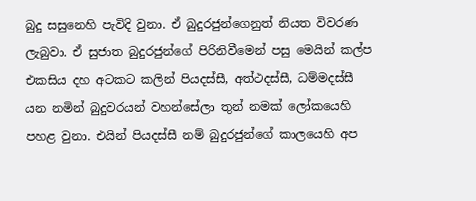බුදු සසුනෙහි පැවිදි වුනා. ඒ බුදුරජුන්ගෙනුත් නියත විවරණ ලැබුවා. ඒ සුජාත බුදුරජුන්ගේ පිරිනිවීමෙන් පසු මෙයින් කල්ප එකසිය දහ අටකට කලින් පියදස්සී, අත්ථදස්සී, ධම්මදස්සී යන නමින් බුදුවරයන් වහන්සේලා තුන් නමක් ලෝකයෙහි පහළ වුනා. එයින් පියදස්සී නම් බුදුරජුන්ගේ කාලයෙහි අප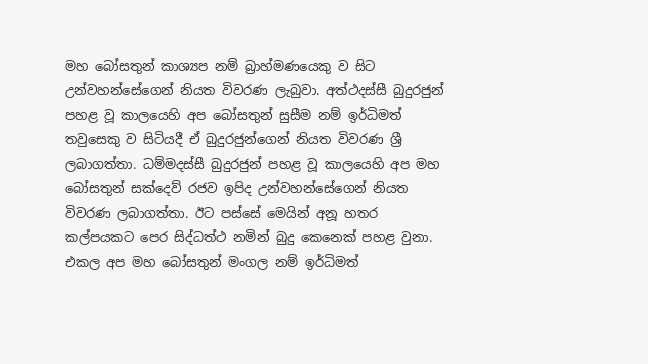මහ බෝසතුන් කාශ්‍යප නම් බ්‍රාහ්මණයෙකු ව සිට උන්වහන්සේගෙන් නියත විවරණ ලැබුවා. අත්ථදස්සී බුදුරජුන් පහළ වූ කාලයෙහි අප බෝසතුන් සුසීම නම් ඉර්ධිමත් තවුසෙකු ව සිටියදී ඒ බුදුරජුන්ගෙන් නියත විවරණ ශ්‍රී ලබාගත්තා. ධම්මදස්සී බුදුරජුන් පහළ වූ කාලයෙහි අප මහ බෝසතුන් සක්දෙව් රජව ඉපිද උන්වහන්සේගෙන් නියත විවරණ ලබාගත්තා. ඊට පස්සේ මෙයින් අනූ හතර කල්පයකට පෙර සිද්ධත්ථ නමින් බුදු කෙනෙක් පහළ වුනා. එකල අප මහ බෝසතුන් මංගල නම් ඉර්ධිමත්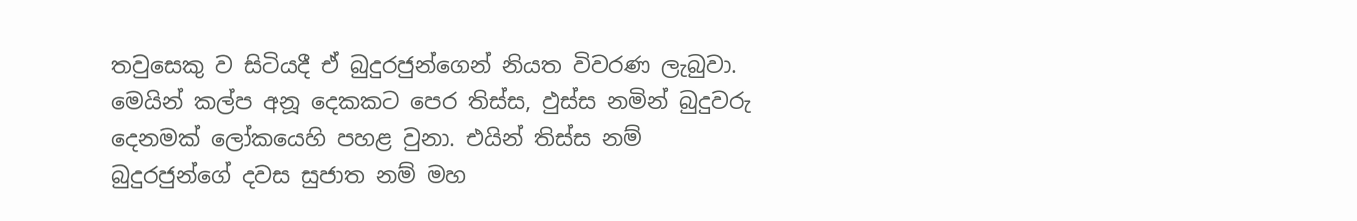තවුසෙකු ව සිටියදී ඒ බුදුරජුන්ගෙන් නියත විවරණ ලැබුවා. මෙයින් කල්ප අනූ දෙකකට පෙර තිස්ස, ඵුස්ස නමින් බුදුවරු දෙනමක් ලෝකයෙහි පහළ වුනා. එයින් තිස්ස නම් බුදුරජුන්ගේ දවස සුජාත නම් මහ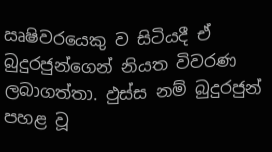ඍෂිවරයෙකු ව සිටියදී ඒ බුදුරජුන්ගෙන් නියත විවරණ ලබාගත්තා. ඵුස්ස නම් බුදුරජුන් පහළ වූ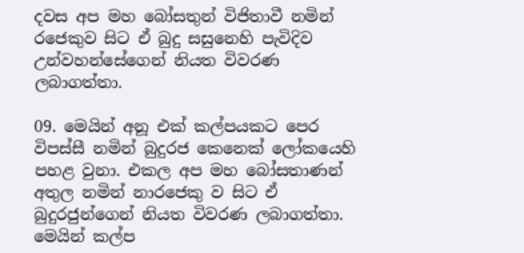දවස අප මහ බෝසතුන් විජිතාවී නමින් රජෙකුව සිට ඒ බුදු සසුනෙහි පැවිදිව උන්වහන්සේගෙන් නියත විවරණ ලබාගත්තා.

09. මෙයින් අනූ එක් කල්පයකට පෙර විපස්සී නමින් බුදුරජ කෙනෙක් ලෝකයෙහි පහළ වුනා. එකල අප මහ බෝසතාණන් අතුල නමින් නාරජෙකු ව සිට ඒ බුදුරජුන්ගෙන් නියත විවරණ ලබාගත්තා. මෙයින් කල්ප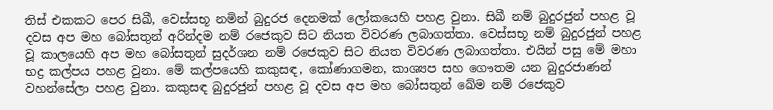තිස් එකකට පෙර සිඛී, වෙස්සභූ නමින් බුදුරජ දෙනමක් ලෝකයෙහි පහළ වුනා. සිඛී නම් බුදුරජුන් පහළ වූ දවස අප මහ බෝසතුන් අරින්දම නම් රජෙකුව සිට නියත විවරණ ලබාගත්තා. වෙස්සභූ නම් බුදුරජුන් පහළ වූ කාලයෙහි අප මහ බෝසතුන් සුදර්ශන නම් රජෙකුව සිට නියත විවරණ ලබාගත්තා. එයින් පසු මේ මහා භද්‍ර කල්පය පහළ වුනා. මේ කල්පයෙහි කකුසඳ, කෝණාගමන, කාශ්‍යප සහ ගෞතම යන බුදුරජාණන් වහන්සේලා පහළ වුනා. කකුසඳ බුදුරජුන් පහළ වූ දවස අප මහ බෝසතුන් ඛේම නම් රජෙකුව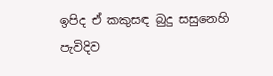ඉපිද ඒ කකුසඳ බුදු සසුනෙහි පැවිදිව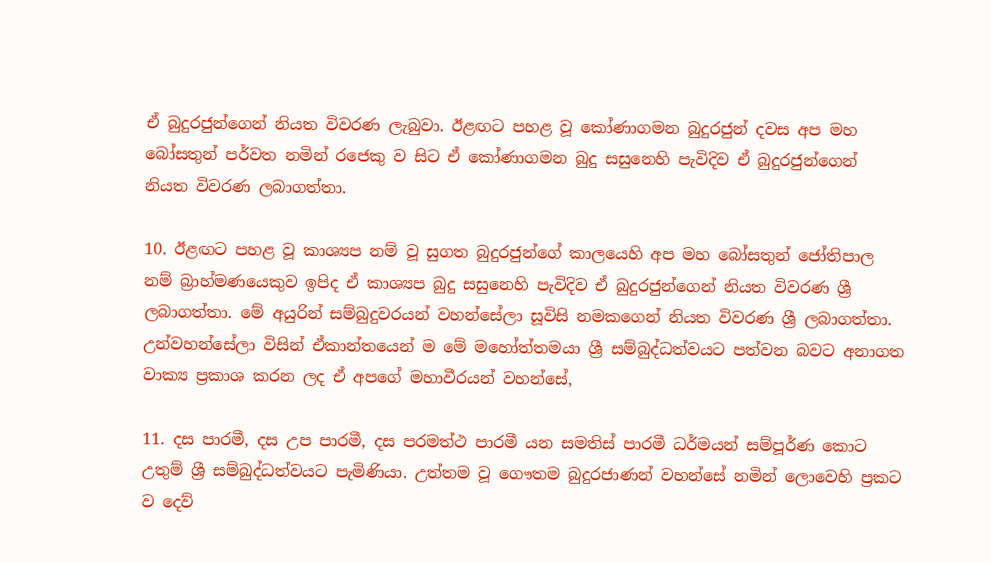ඒ බුදුරජුන්ගෙන් නියත විවරණ ලැබුවා. ඊළඟට පහළ වූ කෝණාගමන බුදුරජුන් දවස අප මහ බෝසතුන් පර්වත නමින් රජෙකු ව සිට ඒ කෝණාගමන බුදු සසුනෙහි පැවිදිව ඒ බුදුරජුන්ගෙන් නියත විවරණ ලබාගත්තා.

10. ඊළඟට පහළ වූ කාශ්‍යප නම් වූ සුගත බුදුරජුන්ගේ කාලයෙහි අප මහ බෝසතුන් ජෝතිපාල නම් බ්‍රාහ්මණයෙකුව ඉපිද ඒ කාශ්‍යප බුදු සසුනෙහි පැවිදිව ඒ බුදුරජුන්ගෙන් නියත විවරණ ශ්‍රී ලබාගත්තා. මේ අයුරින් සම්බුදුවරයන් වහන්සේලා සූවිසි නමකගෙන් නියත විවරණ ශ්‍රී ලබාගත්තා. උන්වහන්සේලා විසින් ඒකාන්තයෙන් ම මේ මහෝත්තමයා ශ්‍රී සම්බුද්ධත්වයට පත්වන බවට අනාගත වාක්‍ය ප්‍රකාශ කරන ලද ඒ අපගේ මහාවීරයන් වහන්සේ,

11. දස පාරමී, දස උප පාරමී, දස පරමත්ථ පාරමී යන සමතිස් පාරමී ධර්මයන් සම්පූර්ණ කොට උතුම් ශ්‍රී සම්බුද්ධත්වයට පැමිණියා. උත්තම වූ ගෞතම බුදුරජාණන් වහන්සේ නමින් ලොවෙහි ප්‍රකට ව දෙව්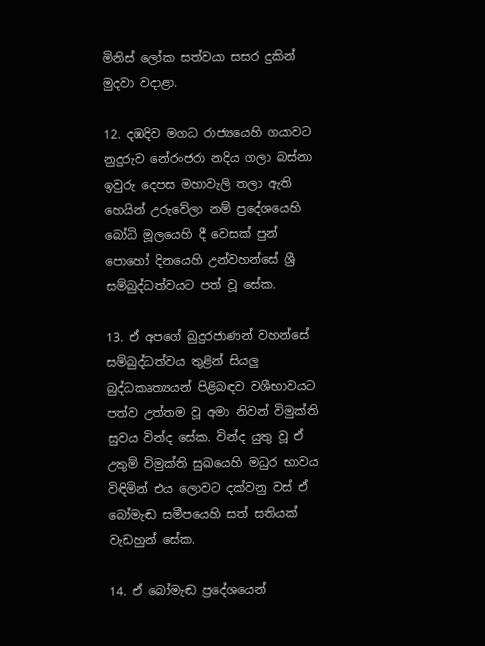මිනිස් ලෝක සත්වයා සසර දුකින් මුදවා වදාළා.

12. දඹදිව මගධ රාජ්‍යයෙහි ගයාවට නුදුරුව නේරංජරා නදිය ගලා බස්නා ඉවුරු දෙපස මහාවැලි තලා ඇති හෙයින් උරුවේලා නම් ප්‍රදේශයෙහි බෝධි මූලයෙහි දී වෙසක් පුන් පොහෝ දිනයෙහි උන්වහන්සේ ශ්‍රී සම්බුද්ධත්වයට පත් වූ සේක.

13. ඒ අපගේ බුදුරජාණන් වහන්සේ සම්බුද්ධත්වය තුළින් සියලු බුද්ධකෘත්‍යයන් පිළිබඳව වශීභාවයට පත්ව උත්තම වූ අමා නිවන් විමුක්ති සුවය වින්ද සේක. වින්ද යුතු වූ ඒ උතුම් විමුක්ති සුඛයෙහි මධුර භාවය විඳිමින් එය ලොවට දක්වනු වස් ඒ බෝමැඬ සමීපයෙහි සත් සතියක් වැඩහුන් සේක.

14. ඒ බෝමැඬ ප්‍රදේශයෙන්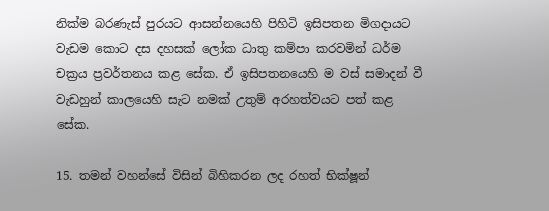නික්ම බරණැස් පුරයට ආසන්නයෙහි පිහිටි ඉසිපතන මිගදායට වැඩම කොට දස දහසක් ලෝක ධාතු කම්පා කරවමින් ධර්ම චක්‍රය ප්‍රවර්තනය කළ සේක. ඒ ඉසිපතනයෙහි ම වස් සමාදන් වී වැඩහුන් කාලයෙහි සැට නමක් උතුම් අරහත්වයට පත් කළ සේක.

15. තමන් වහන්සේ විසින් බිහිකරන ලද රහත් භික්ෂූන්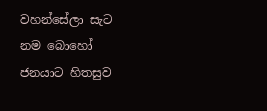වහන්සේලා සැට නම බොහෝ ජනයාට හිතසුව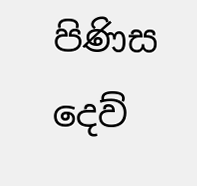පිණිස දෙව්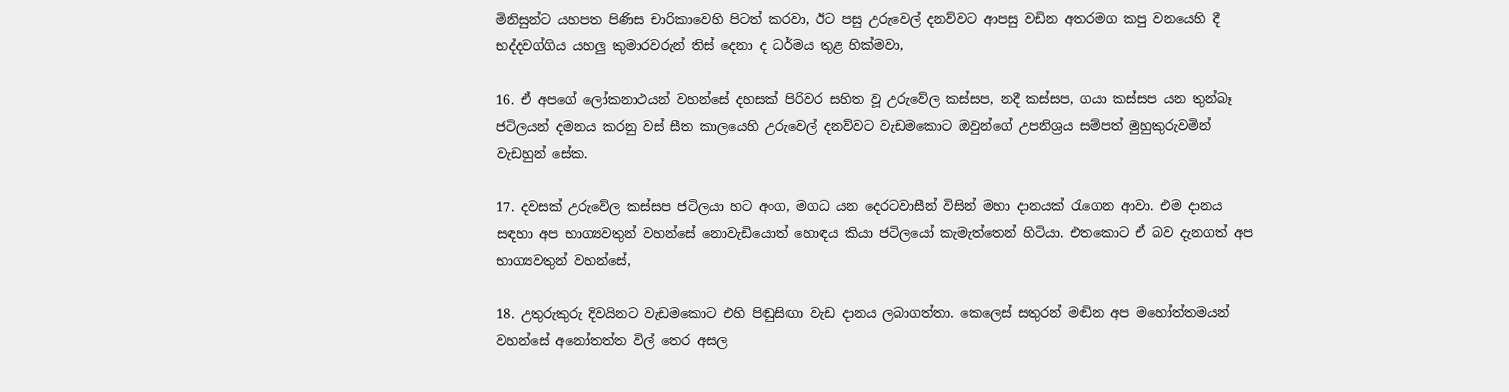මිනිසුන්ට යහපත පිණිස චාරිකාවෙහි පිටත් කරවා, ඊට පසු උරුවෙල් දනව්වට ආපසු වඩින අතරමග කපු වනයෙහි දී භද්දවග්ගිය යහලු කුමාරවරුන් තිස් දෙනා ද ධර්මය තුළ හික්මවා,

16. ඒ අපගේ ලෝකනාථයන් වහන්සේ දහසක් පිරිවර සහිත වූ උරුවේල කස්සප, නදී කස්සප, ගයා කස්සප යන තුන්බෑ ජටිලයන් දමනය කරනු වස් සීත කාලයෙහි උරුවෙල් දනව්වට වැඩමකොට ඔවුන්ගේ උපනිශ්‍රය සම්පත් මුහුකුරුවමින් වැඩහුන් සේක.

17. දවසක් උරුවේල කස්සප ජටිලයා හට අංග, මගධ යන දෙරටවාසීන් විසින් මහා දානයක් රැගෙන ආවා. එම දානය සඳහා අප භාග්‍යවතුන් වහන්සේ නොවැඩියොත් හොඳය කියා ජටිලයෝ කැමැත්තෙන් හිටියා. එතකොට ඒ බව දැනගත් අප භාග්‍යවතුන් වහන්සේ,

18. උතුරුකුරු දිවයිනට වැඩමකොට එහි පිඬුසිඟා වැඩ දානය ලබාගත්තා. කෙලෙස් සතුරන් මඬින අප මහෝත්තමයන් වහන්සේ අනෝතත්ත විල් තෙර අසල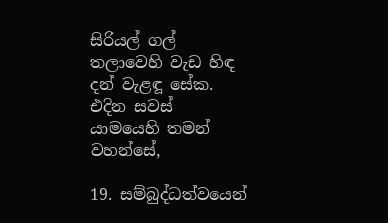සිරියල් ගල් තලාවෙහි වැඩ හිඳ දන් වැළඳූ සේක. එදින සවස් යාමයෙහි තමන් වහන්සේ,

19. සම්බුද්ධත්වයෙන්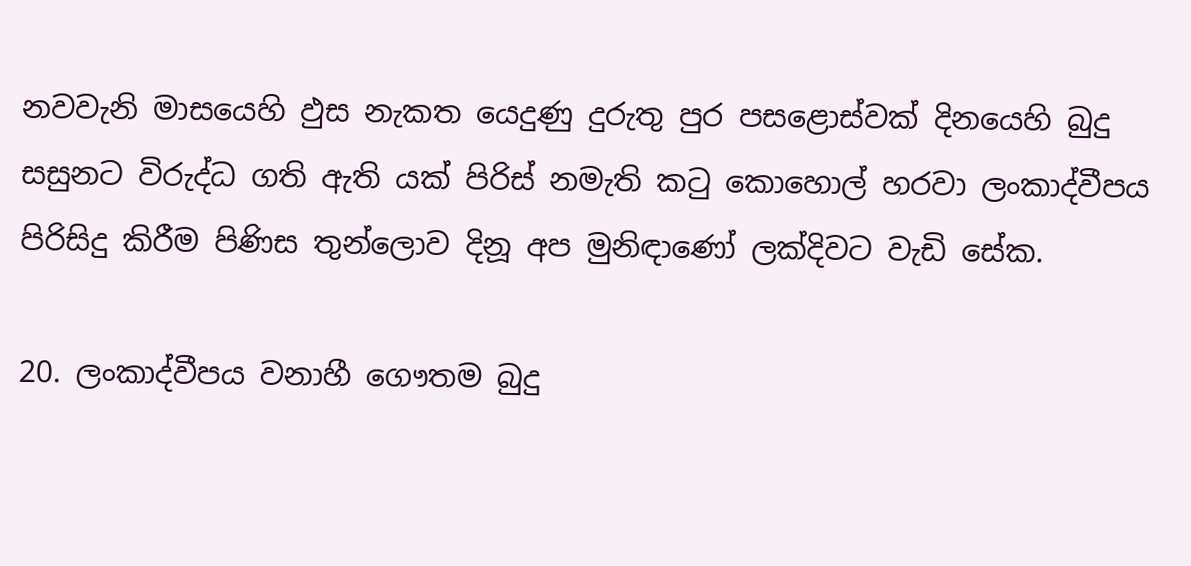නවවැනි මාසයෙහි ඵුස නැකත යෙදුණු දුරුතු පුර පසළොස්වක් දිනයෙහි බුදු සසුනට විරුද්ධ ගති ඇති යක් පිරිස් නමැති කටු කොහොල් හරවා ලංකාද්වීපය පිරිසිදු කිරීම පිණිස තුන්ලොව දිනූ අප මුනිඳාණෝ ලක්දිවට වැඩි සේක.

20. ලංකාද්වීපය වනාහී ගෞතම බුදු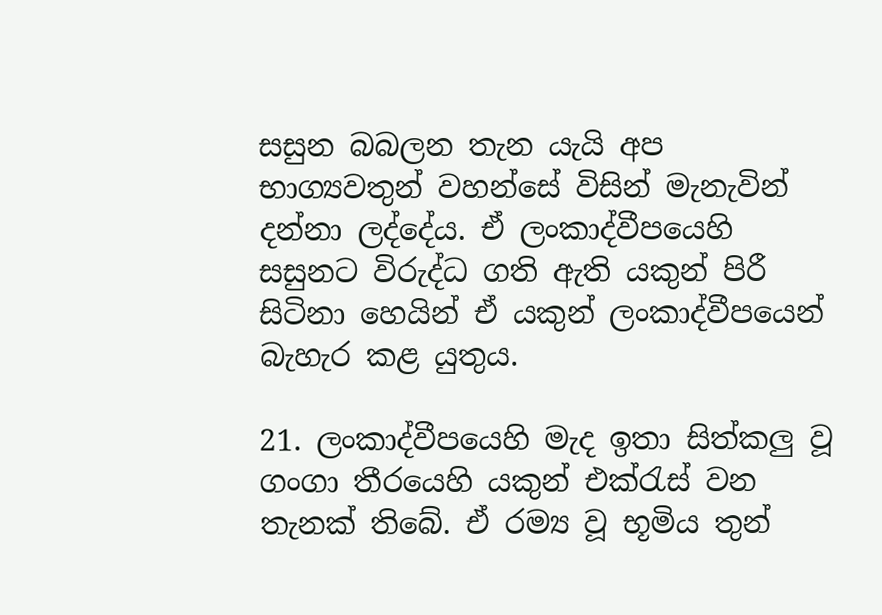සසුන බබලන තැන යැයි අප භාග්‍යවතුන් වහන්සේ විසින් මැනැවින් දන්නා ලද්දේය. ඒ ලංකාද්වීපයෙහි සසුනට විරුද්ධ ගති ඇති යකුන් පිරී සිටිනා හෙයින් ඒ යකුන් ලංකාද්වීපයෙන් බැහැර කළ යුතුය.

21. ලංකාද්වීපයෙහි මැද ඉතා සිත්කලු වූ ගංගා තීරයෙහි යකුන් එක්රැස් වන තැනක් තිබේ. ඒ රම්‍ය වූ භූමිය තුන්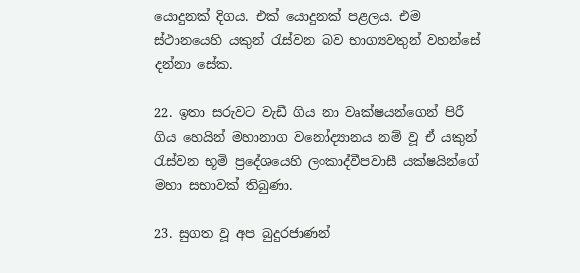යොදුනක් දිගය. එක් යොදුනක් පළලය. එම ස්ථානයෙහි යකුන් රැස්වන බව භාග්‍යවතුන් වහන්සේ දන්නා සේක.

22. ඉතා සරුවට වැඩී ගිය නා වෘක්ෂයන්ගෙන් පිරී ගිය හෙයින් මහානාග වනෝද්‍යානය නම් වූ ඒ යකුන් රැස්වන භූමි ප්‍රදේශයෙහි ලංකාද්වීපවාසී යක්ෂයින්ගේ මහා සභාවක් තිබුණා.

23. සුගත වූ අප බුදුරජාණන්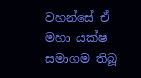වහන්සේ ඒ මහා යක්ෂ සමාගම තිබූ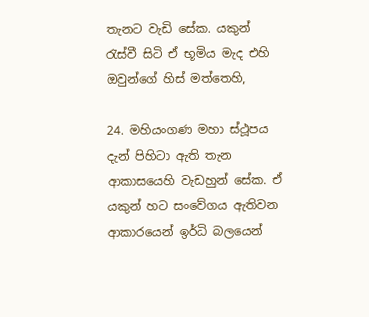තැනට වැඩි සේක. යකුන් රැස්වී සිටි ඒ භූමිය මැද එහි ඔවුන්ගේ හිස් මත්තෙහි,

24. මහියංගණ මහා ස්ථූපය දැන් පිහිටා ඇති තැන ආකාසයෙහි වැඩහුන් සේක. ඒ යකුන් හට සංවේගය ඇතිවන ආකාරයෙන් ඉර්ධි බලයෙන්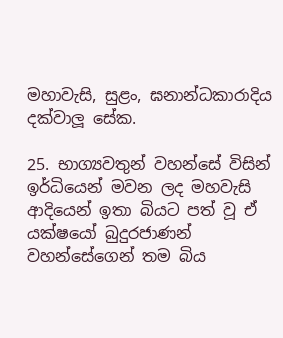මහාවැසි, සුළං, ඝනාන්ධකාරාදිය දක්වාලූ සේක.

25. භාග්‍යවතුන් වහන්සේ විසින් ඉර්ධියෙන් මවන ලද මහවැසි ආදියෙන් ඉතා බියට පත් වූ ඒ යක්ෂයෝ බුදුරජාණන් වහන්සේගෙන් තම බිය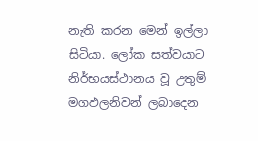නැති කරන මෙන් ඉල්ලා සිටියා. ලෝක සත්වයාට නිර්භයස්ථානය වූ උතුම් මගඵලනිවන් ලබාදෙන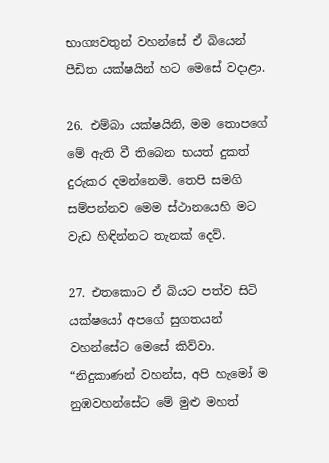භාග්‍යවතුන් වහන්සේ ඒ බියෙන් පීඩිත යක්ෂයින් හට මෙසේ වදාළා.

26. එම්බා යක්ෂයිනි, මම තොපගේ මේ ඇති වී තිබෙන භයත් දුකත් දුරුකර දමන්නෙමි. තෙපි සමගි සම්පන්නව මෙම ස්ථානයෙහි මට වැඩ හිඳින්නට තැනක් දෙව්.

27. එතකොට ඒ බියට පත්ව සිටි යක්ෂයෝ අපගේ සුගතයන් වහන්සේට මෙසේ කිව්වා. “නිදුකාණන් වහන්ස, අපි හැමෝ ම නුඹවහන්සේට මේ මුළු මහත්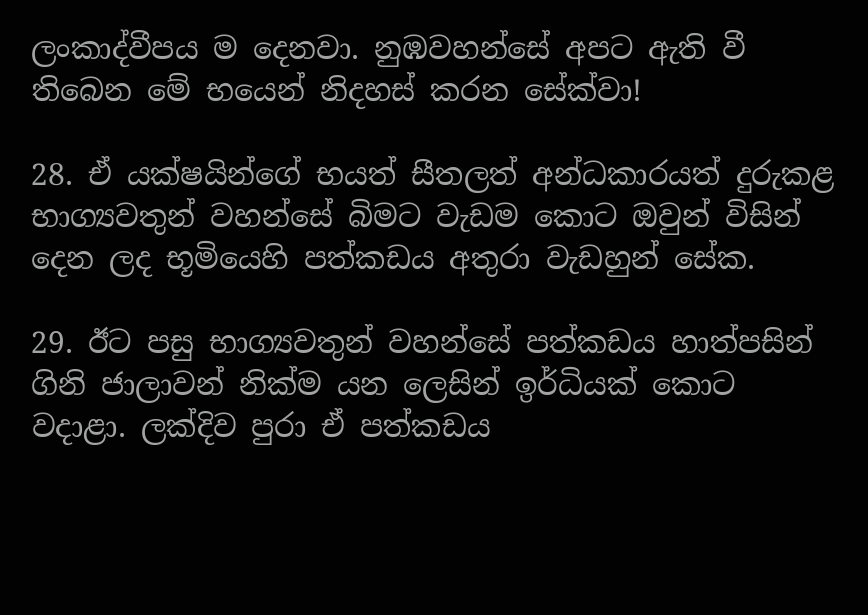ලංකාද්වීපය ම දෙනවා. නුඹවහන්සේ අපට ඇති වී තිබෙන මේ භයෙන් නිදහස් කරන සේක්වා!

28. ඒ යක්ෂයින්ගේ භයත් සීතලත් අන්ධකාරයත් දුරුකළ භාග්‍යවතුන් වහන්සේ බිමට වැඩම කොට ඔවුන් විසින් දෙන ලද භූමියෙහි පත්කඩය අතුරා වැඩහුන් සේක.

29. ඊට පසු භාග්‍යවතුන් වහන්සේ පත්කඩය හාත්පසින් ගිනි ජාලාවන් නික්ම යන ලෙසින් ඉර්ධියක් කොට වදාළා. ලක්දිව පුරා ඒ පත්කඩය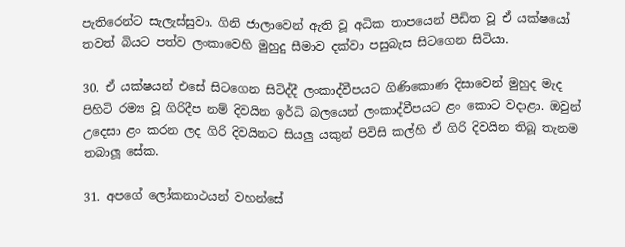පැතිරෙන්ට සැලැස්සුවා. ගිනි ජාලාවෙන් ඇති වූ අධික තාපයෙන් පීඩිත වූ ඒ යක්ෂයෝ තවත් බියට පත්ව ලංකාවෙහි මුහුදු සීමාව දක්වා පසුබැස සිටගෙන සිටියා.

30. ඒ යක්ෂයන් එසේ සිටගෙන සිටිද්දී ලංකාද්වීපයට ගිණිකොණ දිසාවෙන් මුහුද මැද පිහිටි රම්‍ය වූ ගිරිදීප නම් දිවයින ඉර්ධි බලයෙන් ලංකාද්වීපයට ළං කොට වදාළා. ඔවුන් උදෙසා ළං කරන ලද ගිරි දිවයිනට සියලු යකුන් පිවිසි කල්හි ඒ ගිරි දිවයින තිබූ තැනම තබාලූ සේක.

31. අපගේ ලෝකනාථයන් වහන්සේ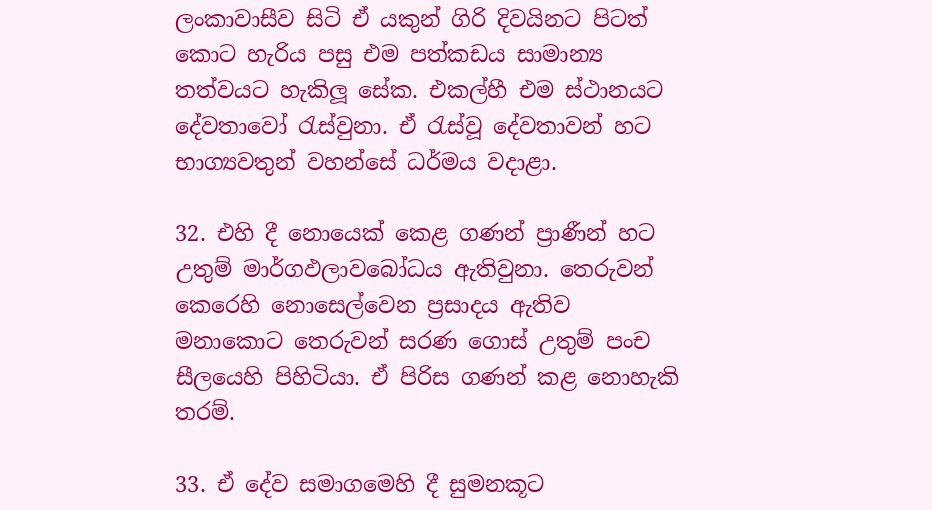ලංකාවාසීව සිටි ඒ යකුන් ගිරි දිවයිනට පිටත් කොට හැරිය පසු එම පත්කඩය සාමාන්‍ය තත්වයට හැකිලූ සේක. එකල්හී එම ස්ථානයට දේවතාවෝ රැස්වුනා. ඒ රැස්වූ දේවතාවන් හට භාග්‍යවතුන් වහන්සේ ධර්මය වදාළා.

32. එහි දී නොයෙක් කෙළ ගණන් ප්‍රාණීන් හට උතුම් මාර්ගඵලාවබෝධය ඇතිවුනා. තෙරුවන් කෙරෙහි නොසෙල්වෙන ප්‍රසාදය ඇතිව මනාකොට තෙරුවන් සරණ ගොස් උතුම් පංච සීලයෙහි පිහිටියා. ඒ පිරිස ගණන් කළ නොහැකි තරම්.

33. ඒ දේව සමාගමෙහි දී සුමනකූට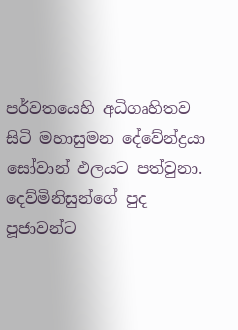පර්වතයෙහි අධිගෘහිතව සිටි මහාසුමන දේවේන්ද්‍රයා සෝවාන් ඵලයට පත්වුනා. දෙව්මිනිසුන්ගේ පුද පූජාවන්ට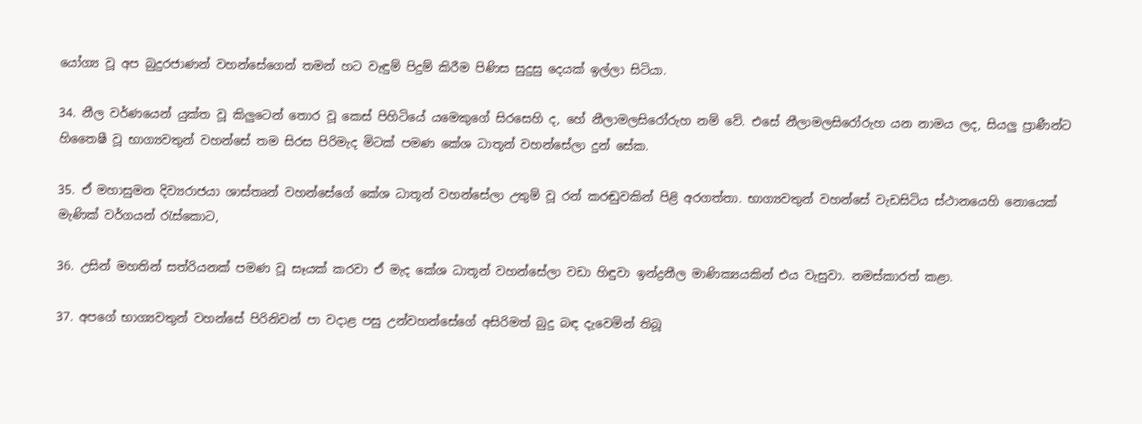යෝග්‍ය වූ අප බුදුරජාණන් වහන්සේගෙන් තමන් හට වැඳුම් පිදුම් කිරීම පිණිස සුදුසු දෙයක් ඉල්ලා සිටියා.

34. නීල වර්ණයෙන් යුක්ත වූ කිලුටෙන් තොර වූ කෙස් පිහිටියේ යමෙකුගේ සිරසෙහි ද, හේ නීලාමලසිරෝරුහ නම් වේ. එසේ නීලාමලසිරෝරුහ යන නාමය ලද, සියලු ප්‍රාණීන්ට හිතෛෂී වූ භාග්‍යවතුන් වහන්සේ තම සිරස පිරිමැද මිටක් පමණ කේශ ධාතූන් වහන්සේලා දුන් සේක.

35. ඒ මහාසුමන දිව්‍යරාජයා ශාස්තෘන් වහන්සේගේ කේශ ධාතූන් වහන්සේලා උතුම් වූ රන් කරඬුවකින් පිළි අරගත්තා. භාග්‍යවතුන් වහන්සේ වැඩසිටිය ස්ථානයෙහි නොයෙක් මැණික් වර්ගයන් රැස්කොට,

36. උසින් මහතින් සත්රියනක් පමණ වූ සෑයක් කරවා ඒ මැද කේශ ධාතූන් වහන්සේලා වඩා හිඳුවා ඉන්ද්‍රනීල මාණික්‍යයකින් එය වැසුවා. නමස්කාරත් කළා.

37. අපගේ භාග්‍යවතුන් වහන්සේ පිරිනිවන් පා වදාළ පසු උන්වහන්සේගේ අසිරිමත් බුදු බඳ දැවෙමින් තිබූ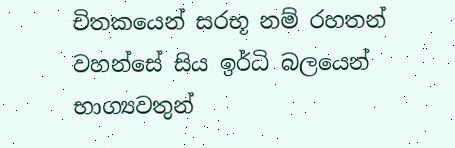චිතකයෙන් සරභූ නම් රහතන් වහන්සේ සිය ඉර්ධි බලයෙන් භාග්‍යවතුන්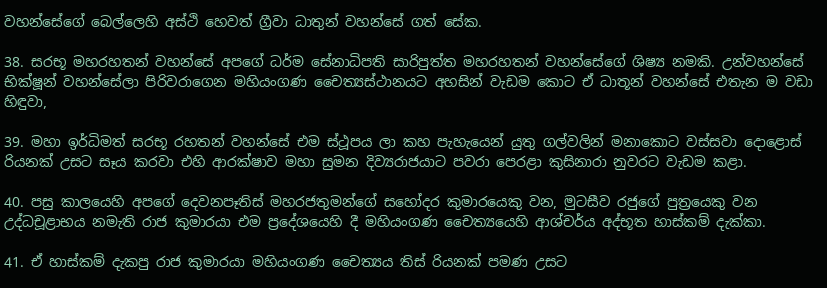වහන්සේගේ බෙල්ලෙහි අස්ථි හෙවත් ග්‍රීවා ධාතුන් වහන්සේ ගත් සේක.

38. සරභූ මහරහතන් වහන්සේ අපගේ ධර්ම සේනාධිපති සාරිපුත්ත මහරහතන් වහන්සේගේ ශිෂ්‍ය නමකි. උන්වහන්සේ භික්ෂූන් වහන්සේලා පිරිවරාගෙන මහියංගණ චෛත්‍යස්ථානයට අහසින් වැඩම කොට ඒ ධාතූන් වහන්සේ එතැන ම වඩා හිඳුවා,

39. මහා ඉර්ධිමත් සරභූ රහතන් වහන්සේ එම ස්ථූපය ලා කහ පැහැයෙන් යුතු ගල්වලින් මනාකොට වස්සවා දොළොස් රියනක් උසට සෑය කරවා එහි ආරක්ෂාව මහා සුමන දිව්‍යරාජයාට පවරා පෙරළා කුසිනාරා නුවරට වැඩම කළා.

40. පසු කාලයෙහි අපගේ දෙවනපෑතිස් මහරජතුමන්ගේ සහෝදර කුමාරයෙකු වන, මුටසීව රජුගේ පුත්‍රයෙකු වන උද්ධචූළාභය නමැති රාජ කුමාරයා එම ප්‍රදේශයෙහි දී මහියංගණ චෛත්‍යයෙහි ආශ්චර්ය අද්භූත හාස්කම් දැක්කා.

41. ඒ හාස්කම් දැකපු රාජ කුමාරයා මහියංගණ චෛත්‍යය තිස් රියනක් පමණ උසට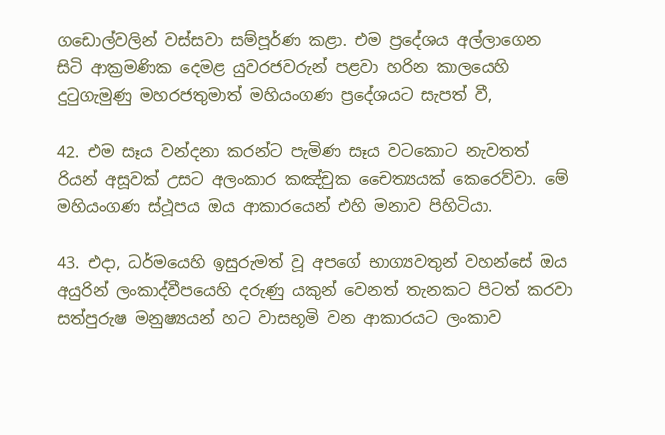ගඩොල්වලින් වස්සවා සම්පූර්ණ කළා. එම ප්‍රදේශය අල්ලාගෙන සිටි ආක්‍රමණික දෙමළ යුවරජවරුන් පළවා හරින කාලයෙහි දුටුගැමුණු මහරජතුමාත් මහියංගණ ප්‍රදේශයට සැපත් වී,

42. එම සෑය වන්දනා කරන්ට පැමිණ සෑය වටකොට නැවතත් රියන් අසූවක් උසට අලංකාර කඤ්චුක චෛත්‍යයක් කෙරෙව්වා. මේ මහියංගණ ස්ථූපය ඔය ආකාරයෙන් එහි මනාව පිහිටියා.

43. එදා, ධර්මයෙහි ඉසුරුමත් වූ අපගේ භාග්‍යවතුන් වහන්සේ ඔය අයුරින් ලංකාද්වීපයෙහි දරුණු යකුන් වෙනත් තැනකට පිටත් කරවා සත්පුරුෂ මනුෂ්‍යයන් හට වාසභූමි වන ආකාරයට ලංකාව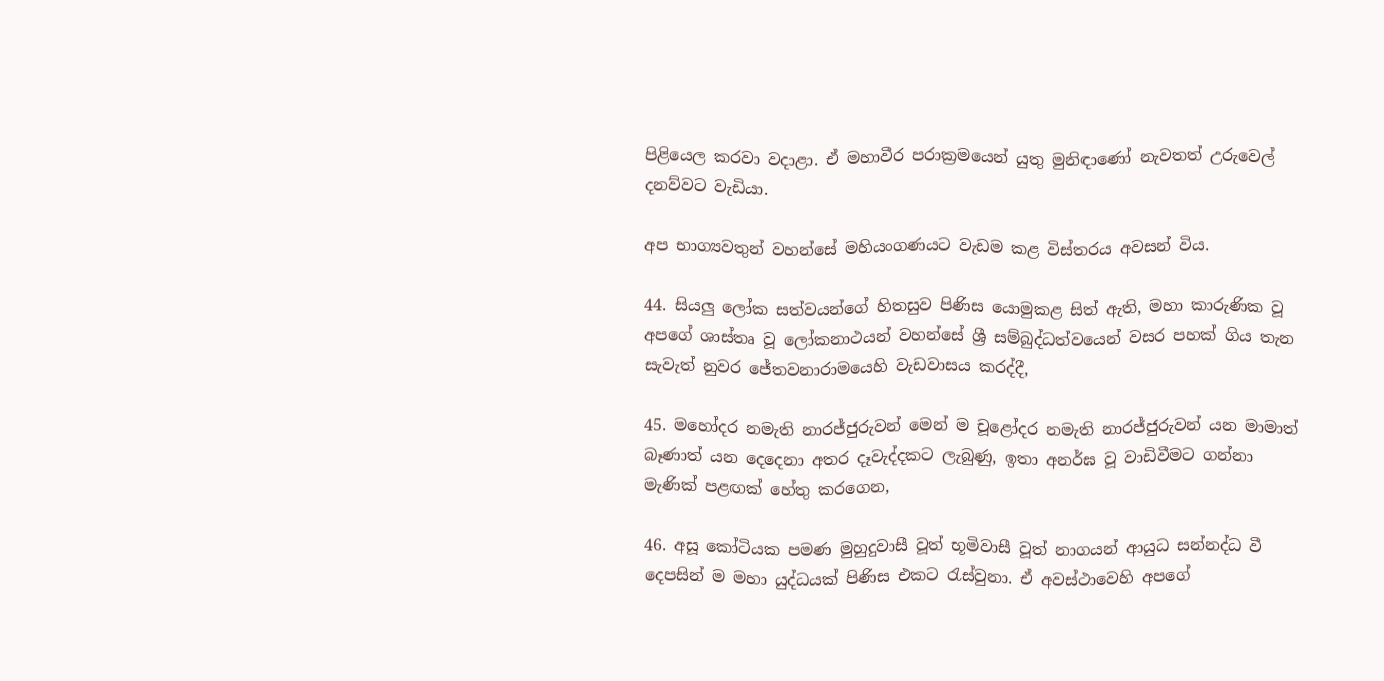පිළියෙල කරවා වදාළා. ඒ මහාවීර පරාක්‍රමයෙන් යුතු මුනිඳාණෝ නැවතත් උරුවෙල් දනව්වට වැඩියා.

අප භාග්‍යවතුන් වහන්සේ මහියංගණයට වැඩම කළ විස්තරය අවසන් විය.

44. සියලු ලෝක සත්වයන්ගේ හිතසුව පිණිස යොමුකළ සිත් ඇති, මහා කාරුණික වූ අපගේ ශාස්තෘ වූ ලෝකනාථයන් වහන්සේ ශ්‍රී සම්බුද්ධත්වයෙන් වසර පහක් ගිය තැන සැවැත් නුවර ජේතවනාරාමයෙහි වැඩවාසය කරද්දී,

45. මහෝදර නමැති නාරජ්ජුරුවන් මෙන් ම චූළෝදර නමැති නාරජ්ජුරුවන් යන මාමාත් බෑණාත් යන දෙදෙනා අතර දෑවැද්දකට ලැබුණු, ඉතා අනර්ඝ වූ වාඩිවීමට ගන්නා මැණික් පළඟක් හේතු කරගෙන,

46. අසූ කෝටියක පමණ මුහුදුවාසී වූත් භූමිවාසී වූත් නාගයන් ආයුධ සන්නද්ධ වී දෙපසින් ම මහා යුද්ධයක් පිණිස එකට රැස්වුනා. ඒ අවස්ථාවෙහි අපගේ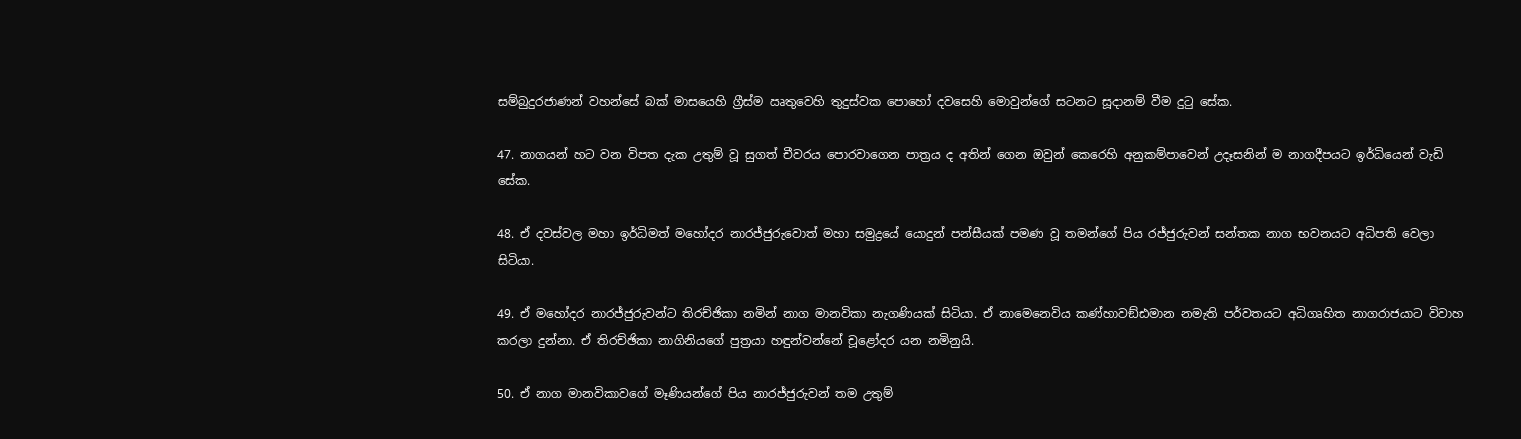සම්බුදුරජාණන් වහන්සේ බක් මාසයෙහි ග්‍රීස්ම ඍතුවෙහි තුදුස්වක පොහෝ දවසෙහි මොවුන්ගේ සටනට සූදානම් වීම දුටු සේක.

47. නාගයන් හට වන විපත දැක උතුම් වූ සුගත් චීවරය පොරවාගෙන පාත්‍රය ද අතින් ගෙන ඔවුන් කෙරෙහි අනුකම්පාවෙන් උදෑසනින් ම නාගදීපයට ඉර්ධියෙන් වැඩි සේක.

48. ඒ දවස්වල මහා ඉර්ධිමත් මහෝදර නාරජ්ජුරුවොත් මහා සමුද්‍රයේ යොදුන් පන්සීයක් පමණ වූ තමන්ගේ පිය රජ්ජුරුවන් සන්තක නාග භවනයට අධිපති වෙලා සිටියා.

49. ඒ මහෝදර නාරජ්ජුරුවන්ට තිරච්ඡිකා නමින් නාග මානවිකා නැගණියක් සිටියා. ඒ නාමෙනෙවිය කණ්හාවඞ්ඪමාන නමැති පර්වතයට අධිගෘහිත නාගරාජයාට විවාහ කරලා දුන්නා. ඒ තිරච්ඡිකා නාගිනියගේ පුත්‍රයා හඳුන්වන්නේ චූළෝදර යන නමිනුයි.

50. ඒ නාග මානවිකාවගේ මෑණියන්ගේ පිය නාරජ්ජුරුවන් තම උතුම්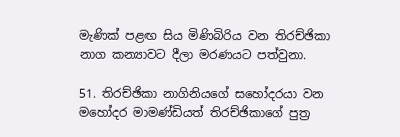මැණික් පළඟ සිය මිණිබිරිය වන තිරච්ඡිකා නාග කන්‍යාවට දීලා මරණයට පත්වුනා.

51. තිරච්ඡිකා නාගිනියගේ සහෝදරයා වන මහෝදර මාමණ්ඩියත් තිරච්ඡිකාගේ පුත්‍ර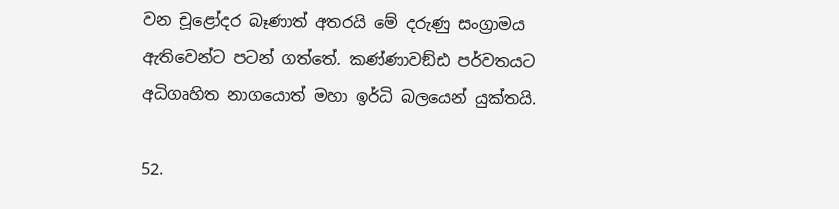වන චූළෝදර බෑණාත් අතරයි මේ දරුණු සංග්‍රාමය ඇතිවෙන්ට පටන් ගත්තේ. කණ්ණාවඞ්ඪ පර්වතයට අධිගෘහිත නාගයොත් මහා ඉර්ධි බලයෙන් යුක්තයි.

52.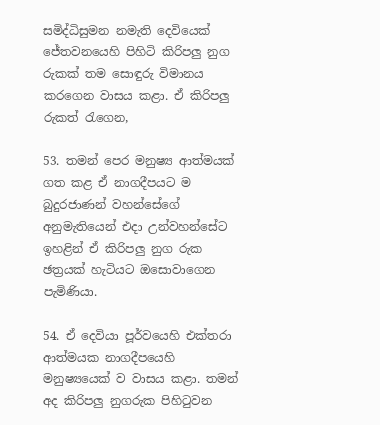සමිද්ධිසුමන නමැති දෙවියෙක් ජේතවනයෙහි පිහිටි කිරිපලු නුග රුකක් තම සොඳුරු විමානය කරගෙන වාසය කළා. ඒ කිරිපලු රුකත් රැගෙන,

53. තමන් පෙර මනුෂ්‍ය ආත්මයක් ගත කළ ඒ නාගදීපයට ම බුදුරජාණන් වහන්සේගේ අනුමැතියෙන් එදා උන්වහන්සේට ඉහළින් ඒ කිරිපලු නුග රුක ඡත්‍රයක් හැටියට ඔසොවාගෙන පැමිණියා.

54. ඒ දෙවියා පූර්වයෙහි එක්තරා ආත්මයක නාගදීපයෙහි මනුෂ්‍යයෙක් ව වාසය කළා. තමන් අද කිරිපලු නුගරුක පිහිටුවන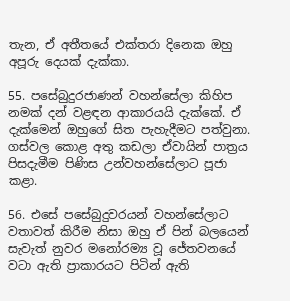තැන, ඒ අතීතයේ එක්තරා දිනෙක ඔහු අපූරු දෙයක් දැක්කා.

55. පසේබුදුරජාණන් වහන්සේලා කිහිප නමක් දන් වළඳන ආකාරයයි දැක්කේ. ඒ දැක්මෙන් ඔහුගේ සිත පැහැදීමට පත්වුනා. ගස්වල කොළ අතු කඩලා ඒවායින් පාත්‍රය පිසදැමීම පිණිස උන්වහන්සේලාට පූජා කළා.

56. එසේ පසේබුදුවරයන් වහන්සේලාට වතාවත් කිරීම නිසා ඔහු ඒ පින් බලයෙන් සැවැත් නුවර මනෝරම්‍ය වූ ජේතවනයේ වටා ඇති ප්‍රාකාරයට පිටින් ඇති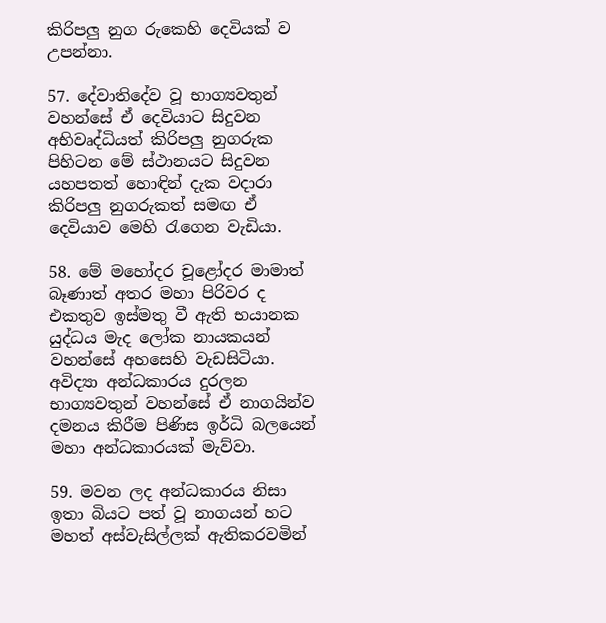කිරිපලු නුග රුකෙහි දෙවියක් ව උපන්නා.

57. දේවාතිදේව වූ භාග්‍යවතුන් වහන්සේ ඒ දෙවියාට සිදුවන අභිවෘද්ධියත් කිරිපලු නුගරුක පිහිටන මේ ස්ථානයට සිදුවන යහපතත් හොඳින් දැක වදාරා කිරිපලු නුගරුකත් සමඟ ඒ දෙවියාව මෙහි රැගෙන වැඩියා.

58. මේ මහෝදර චූළෝදර මාමාත් බෑණාත් අතර මහා පිරිවර ද එකතුව ඉස්මතු වී ඇති භයානක යුද්ධය මැද ලෝක නායකයන් වහන්සේ අහසෙහි වැඩසිටියා. අවිද්‍යා අන්ධකාරය දුරලන භාග්‍යවතුන් වහන්සේ ඒ නාගයින්ව දමනය කිරීම පිණිස ඉර්ධි බලයෙන් මහා අන්ධකාරයක් මැව්වා.

59. මවන ලද අන්ධකාරය නිසා ඉතා බියට පත් වූ නාගයන් හට මහත් අස්වැසිල්ලක් ඇතිකරවමින්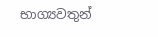භාග්‍යවතුන්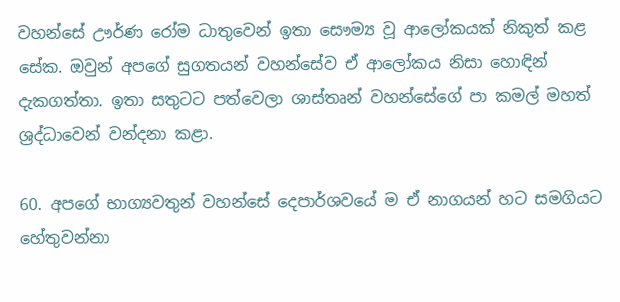වහන්සේ ඌර්ණ රෝම ධාතුවෙන් ඉතා සෞම්‍ය වූ ආලෝකයක් නිකුත් කළ සේක. ඔවුන් අපගේ සුගතයන් වහන්සේව ඒ ආලෝකය නිසා හොඳින් දැකගත්තා. ඉතා සතුටට පත්වෙලා ශාස්තෘන් වහන්සේගේ පා කමල් මහත් ශ්‍රද්ධාවෙන් වන්දනා කළා.

60. අපගේ භාග්‍යවතුන් වහන්සේ දෙපාර්ශවයේ ම ඒ නාගයන් හට සමගියට හේතුවන්නා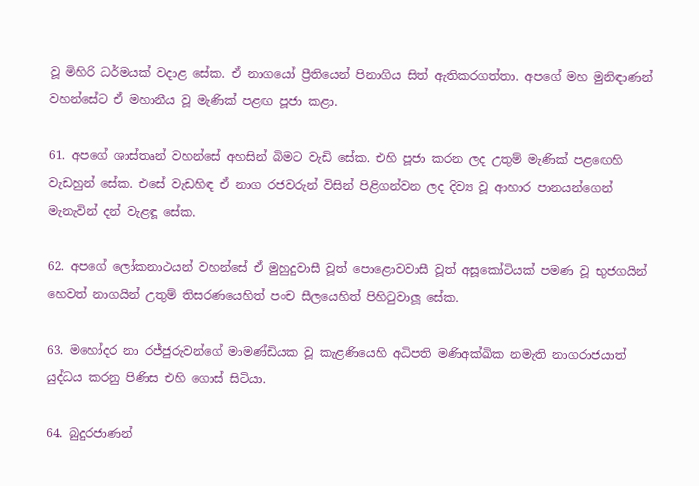වූ මිහිරි ධර්මයක් වදාළ සේක. ඒ නාගයෝ ප්‍රීතියෙන් පිනාගිය සිත් ඇතිකරගත්තා. අපගේ මහ මුනිඳාණන් වහන්සේට ඒ මහානීය වූ මැණික් පළඟ පූජා කළා.

61. අපගේ ශාස්තෘන් වහන්සේ අහසින් බිමට වැඩි සේක. එහි පූජා කරන ලද උතුම් මැණික් පළඟෙහි වැඩහුන් සේක. එසේ වැඩහිඳ ඒ නාග රජවරුන් විසින් පිළිගන්වන ලද දිව්‍ය වූ ආහාර පානයන්ගෙන් මැනැවින් දන් වැළඳූ සේක.

62. අපගේ ලෝකනාථයන් වහන්සේ ඒ මුහුදුවාසී වූත් පොළොවවාසී වූත් අසූකෝටියක් පමණ වූ භුජගයින් හෙවත් නාගයින් උතුම් තිසරණයෙහිත් පංච සීලයෙහිත් පිහිටුවාලූ සේක.

63. මහෝදර නා රජ්ජුරුවන්ගේ මාමණ්ඩියක වූ කැළණියෙහි අධිපති මණිඅක්ඛික නමැති නාගරාජයාත් යුද්ධය කරනු පිණිස එහි ගොස් සිටියා.

64. බුදුරජාණන්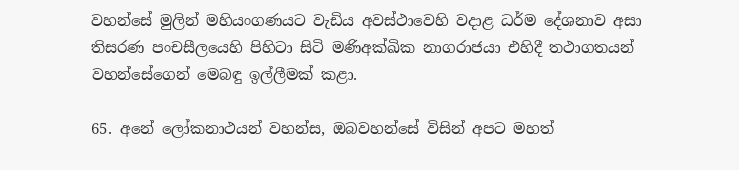වහන්සේ මුලින් මහියංගණයට වැඩිය අවස්ථාවෙහි වදාළ ධර්ම දේශනාව අසා තිසරණ පංචසීලයෙහි පිහිටා සිටි මණිඅක්ඛික නාගරාජයා එහිදී තථාගතයන් වහන්සේගෙන් මෙබඳු ඉල්ලීමක් කළා.

65. අනේ ලෝකනාථයන් වහන්ස, ඔබවහන්සේ විසින් අපට මහත්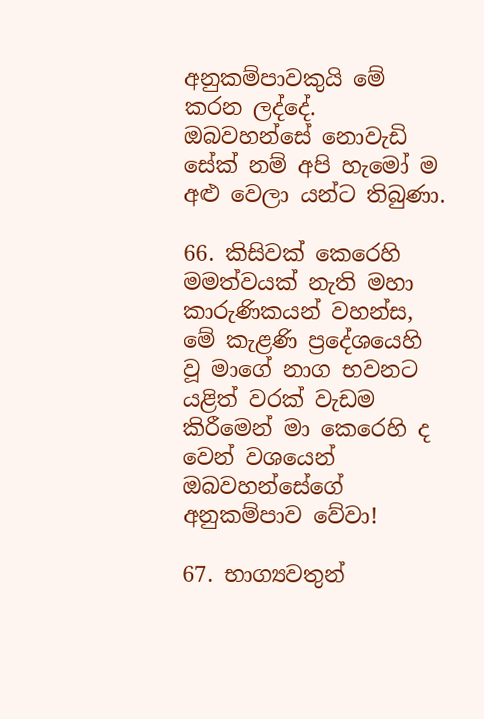අනුකම්පාවකුයි මේ කරන ලද්දේ. ඔබවහන්සේ නොවැඩි සේක් නම් අපි හැමෝ ම අළු වෙලා යන්ට තිබුණා.

66. කිසිවක් කෙරෙහි මමත්වයක් නැති මහා කාරුණිකයන් වහන්ස, මේ කැළණි ප්‍රදේශයෙහි වූ මාගේ නාග භවනට යළිත් වරක් වැඩම කිරීමෙන් මා කෙරෙහි ද වෙන් වශයෙන් ඔබවහන්සේගේ අනුකම්පාව වේවා!

67. භාග්‍යවතුන්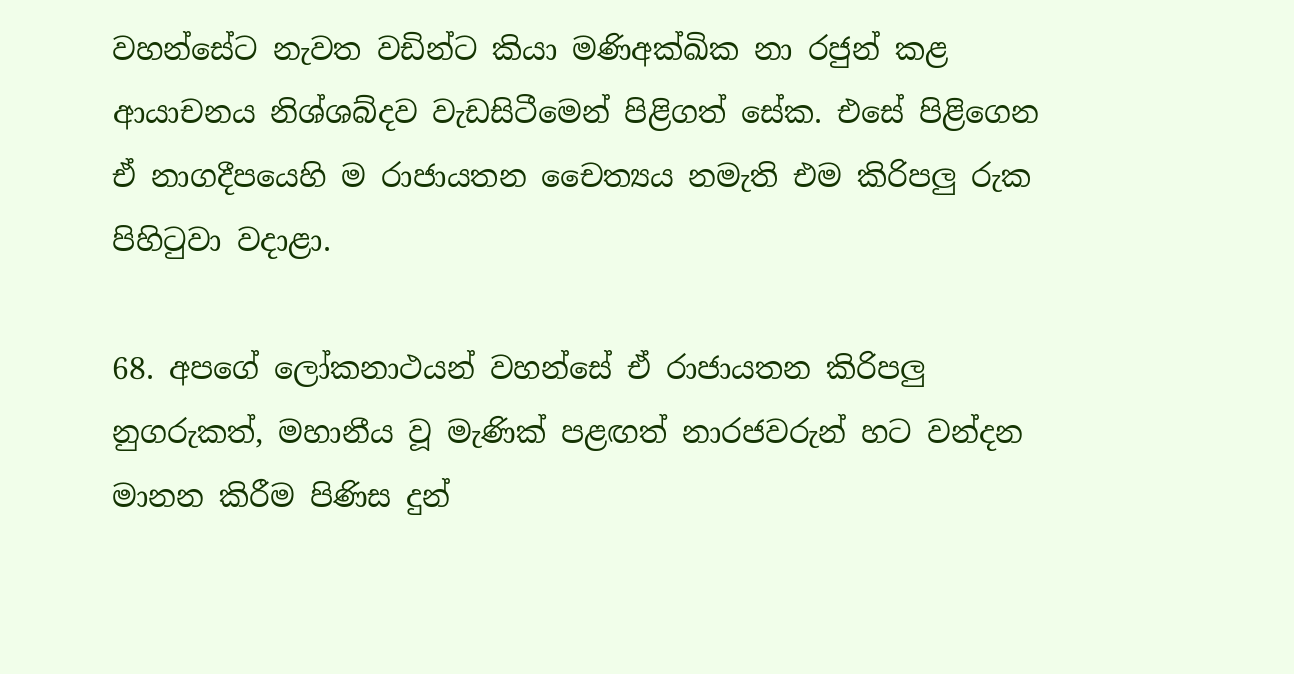වහන්සේට නැවත වඩින්ට කියා මණිඅක්ඛික නා රජුන් කළ ආයාචනය නිශ්ශබ්දව වැඩසිටීමෙන් පිළිගත් සේක. එසේ පිළිගෙන ඒ නාගදීපයෙහි ම රාජායතන චෛත්‍යය නමැති එම කිරිපලු රුක පිහිටුවා වදාළා.

68. අපගේ ලෝකනාථයන් වහන්සේ ඒ රාජායතන කිරිපලු නුගරුකත්, මහානීය වූ මැණික් පළඟත් නාරජවරුන් හට වන්දන මානන කිරීම පිණිස දුන්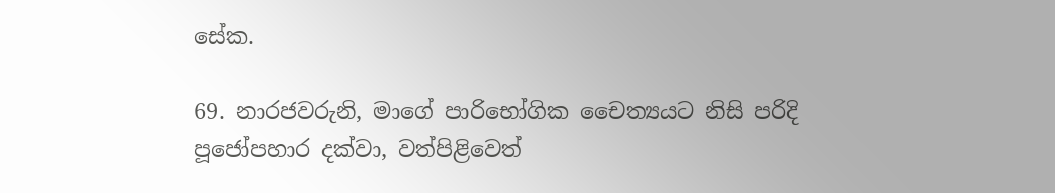සේක.

69. නාරජවරුනි, මාගේ පාරිභෝගික චෛත්‍යයට නිසි පරිදි පූජෝපහාර දක්වා, වත්පිළිවෙත්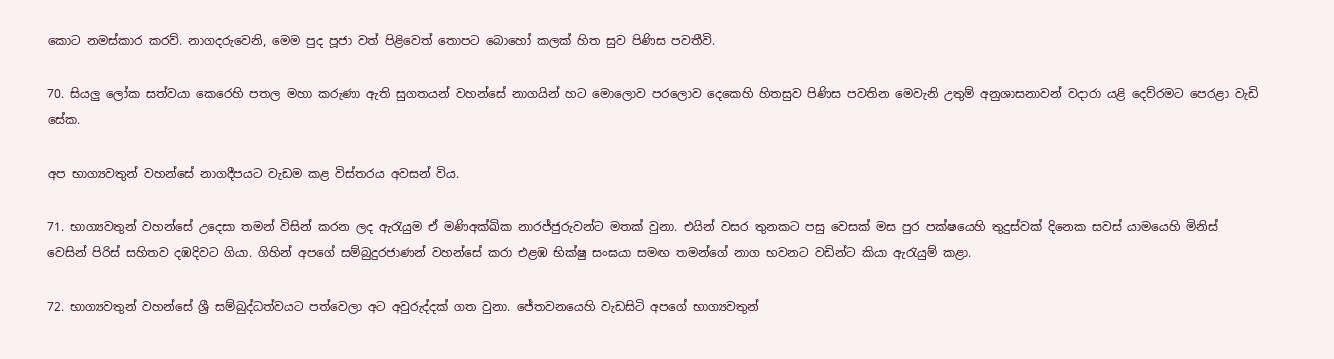කොට නමස්කාර කරව්. නාගදරුවෙනි, මෙම පුද පූජා වත් පිළිවෙත් තොපට බොහෝ කලක් හිත සුව පිණිස පවතීවි.

70. සියලු ලෝක සත්වයා කෙරෙහි පතල මහා කරුණා ඇති සුගතයන් වහන්සේ නාගයින් හට මොලොව පරලොව දෙකෙහි හිතසුව පිණිස පවතින මෙවැනි උතුම් අනුශාසනාවන් වදාරා යළි දෙව්රමට පෙරළා වැඩි සේක.

අප භාග්‍යවතුන් වහන්සේ නාගදීපයට වැඩම කළ විස්තරය අවසන් විය.

71. භාග්‍යවතුන් වහන්සේ උදෙසා තමන් විසින් කරන ලද ඇරැයුම ඒ මණිඅක්ඛික නාරජ්ජුරුවන්ට මතක් වුනා. එයින් වසර තුනකට පසු වෙසක් මස පුර පක්ෂයෙහි තුදුස්වක් දිනෙක සවස් යාමයෙහි මිනිස් වෙසින් පිරිස් සහිතව දඹදිවට ගියා. ගිහින් අපගේ සම්බුදුරජාණන් වහන්සේ කරා එළඹ භික්ෂු සංඝයා සමඟ තමන්ගේ නාග භවනට වඩින්ට කියා ඇරැයුම් කළා.

72. භාග්‍යවතුන් වහන්සේ ශ්‍රී සම්බුද්ධත්වයට පත්වෙලා අට අවුරුද්දක් ගත වුනා. ජේතවනයෙහි වැඩසිටි අපගේ භාග්‍යවතුන්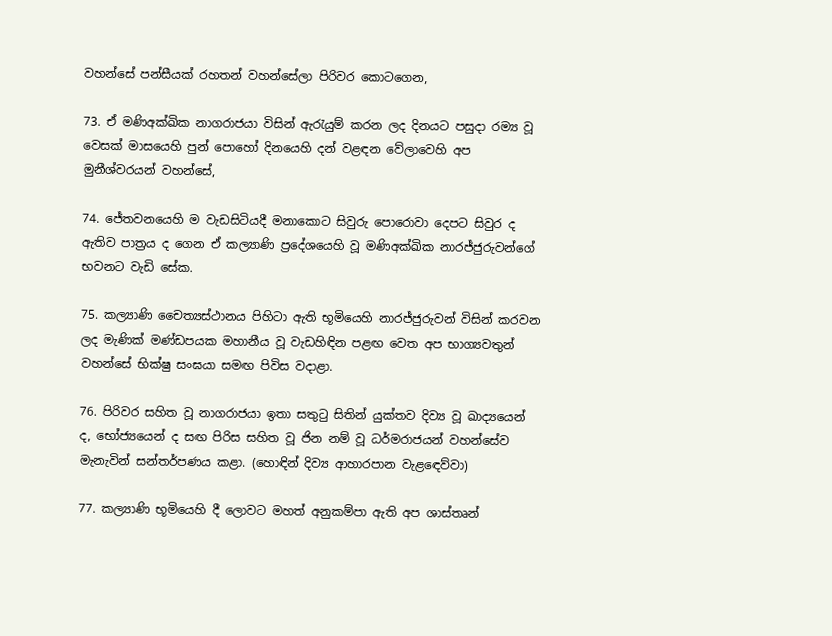වහන්සේ පන්සීයක් රහතන් වහන්සේලා පිරිවර කොටගෙන,

73. ඒ මණිඅක්ඛික නාගරාජයා විසින් ඇරැයුම් කරන ලද දිනයට පසුදා රම්‍ය වූ වෙසක් මාසයෙහි පුන් පොහෝ දිනයෙහි දන් වළඳන වේලාවෙහි අප මුනීශ්වරයන් වහන්සේ,

74. ජේතවනයෙහි ම වැඩසිටියදී මනාකොට සිවුරු පොරොවා දෙපට සිවුර ද ඇතිව පාත්‍රය ද ගෙන ඒ කල්‍යාණි ප්‍රදේශයෙහි වූ මණිඅක්ඛික නාරජ්ජුරුවන්ගේ භවනට වැඩි සේක.

75. කල්‍යාණි චෛත්‍යස්ථානය පිහිටා ඇති භූමියෙහි නාරජ්ජුරුවන් විසින් කරවන ලද මැණික් මණ්ඩපයක මහානීය වූ වැඩහිඳින පළඟ වෙත අප භාග්‍යවතුන් වහන්සේ භික්ෂු සංඝයා සමඟ පිවිස වදාළා.

76. පිරිවර සහිත වූ නාගරාජයා ඉතා සතුටු සිතින් යුක්තව දිව්‍ය වූ ඛාද්‍යයෙන් ද, භෝජ්‍යයෙන් ද සඟ පිරිස සහිත වූ ජින නම් වූ ධර්මරාජයන් වහන්සේව මැනැවින් සන්තර්පණය කළා. (හොඳින් දිව්‍ය ආහාරපාන වැළඳෙව්වා)

77. කල්‍යාණි භූමියෙහි දී ලොවට මහත් අනුකම්පා ඇති අප ශාස්තෘන්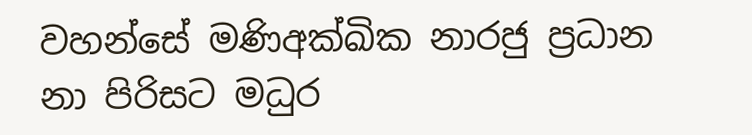වහන්සේ මණිඅක්ඛික නාරජු ප්‍රධාන නා පිරිසට මධුර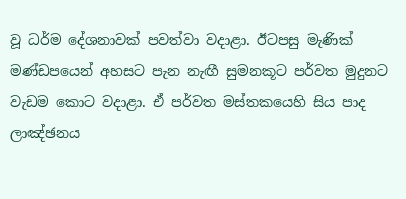වූ ධර්ම දේශනාවක් පවත්වා වදාළා. ඊටපසු මැණික් මණ්ඩපයෙන් අහසට පැන නැඟී සුමනකූට පර්වත මුදුනට වැඩම කොට වදාළා. ඒ පර්වත මස්තකයෙහි සිය පාද ලාඤ්ඡනය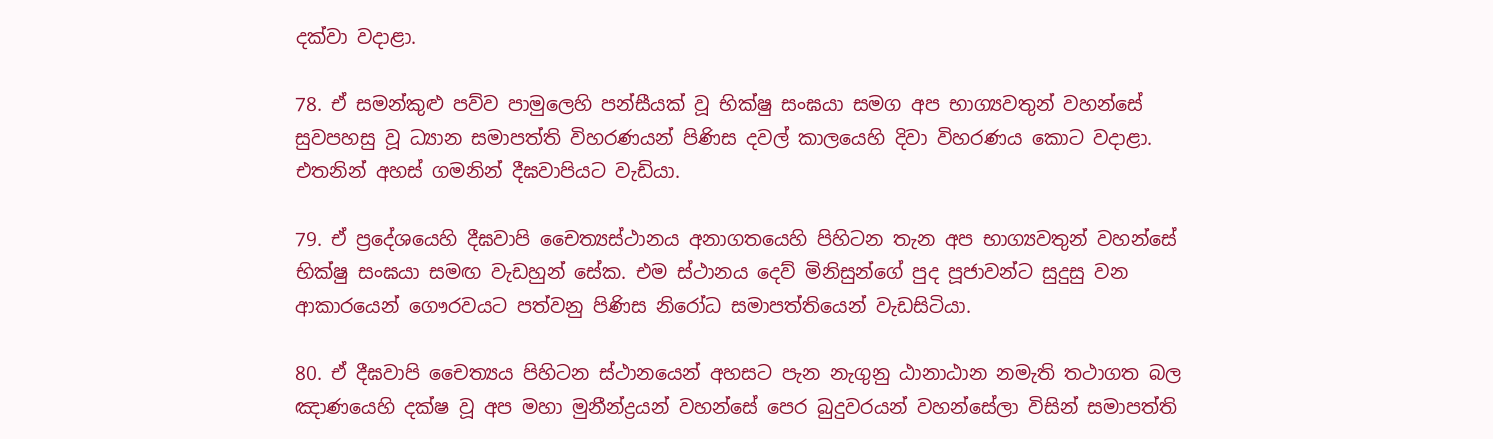දක්වා වදාළා.

78. ඒ සමන්කුළු පව්ව පාමුලෙහි පන්සීයක් වූ භික්ෂු සංඝයා සමග අප භාග්‍යවතුන් වහන්සේ සුවපහසු වූ ධ්‍යාන සමාපත්ති විහරණයන් පිණිස දවල් කාලයෙහි දිවා විහරණය කොට වදාළා. එතනින් අහස් ගමනින් දීඝවාපියට වැඩියා.

79. ඒ ප්‍රදේශයෙහි දීඝවාපි චෛත්‍යස්ථානය අනාගතයෙහි පිහිටන තැන අප භාග්‍යවතුන් වහන්සේ භික්ෂු සංඝයා සමඟ වැඩහුන් සේක. එම ස්ථානය දෙව් මිනිසුන්ගේ පුද පූජාවන්ට සුදුසු වන ආකාරයෙන් ගෞරවයට පත්වනු පිණිස නිරෝධ සමාපත්තියෙන් වැඩසිටියා.

80. ඒ දීඝවාපි චෛත්‍යය පිහිටන ස්ථානයෙන් අහසට පැන නැගුනු ඨානාඨාන නමැති තථාගත බල ඤාණයෙහි දක්ෂ වූ අප මහා මුනීන්ද්‍රයන් වහන්සේ පෙර බුදුවරයන් වහන්සේලා විසින් සමාපත්ති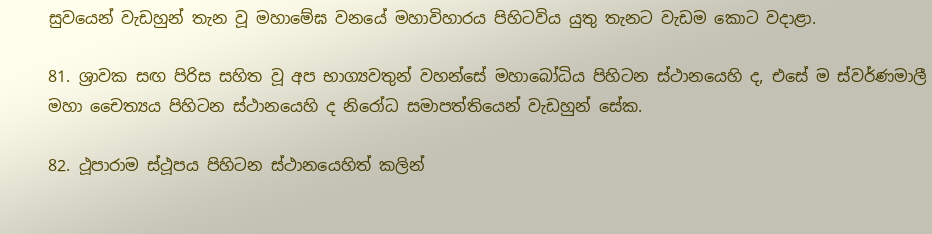සුවයෙන් වැඩහුන් තැන වූ මහාමේඝ වනයේ මහාවිහාරය පිහිටවිය යුතු තැනට වැඩම කොට වදාළා.

81. ශ්‍රාවක සඟ පිරිස සහිත වූ අප භාග්‍යවතුන් වහන්සේ මහාබෝධිය පිහිටන ස්ථානයෙහි ද, එසේ ම ස්වර්ණමාලී මහා චෛත්‍යය පිහිටන ස්ථානයෙහි ද නිරෝධ සමාපත්තියෙන් වැඩහුන් සේක.

82. ථූපාරාම ස්ථූපය පිහිටන ස්ථානයෙහිත් කලින්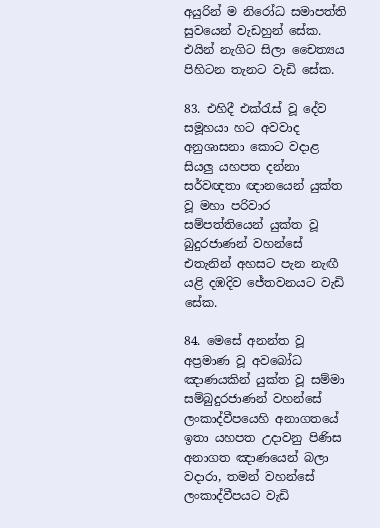අයුරින් ම නිරෝධ සමාපත්ති සුවයෙන් වැඩහුන් සේක. එයින් නැගිට සිලා චෛත්‍යය පිහිටන තැනට වැඩි සේක.

83. එහිදී එක්රැස් වූ දේව සමූහයා හට අවවාද අනුශාසනා කොට වදාළ සියලු යහපත දන්නා සර්වඥතා ඥානයෙන් යුක්ත වූ මහා පරිවාර සම්පත්තියෙන් යුක්ත වූ බුදුරජාණන් වහන්සේ එතැනින් අහසට පැන නැඟී යළි දඹදිව ජේතවනයට වැඩි සේක.

84. මෙසේ අනන්ත වූ අප්‍රමාණ වූ අවබෝධ ඤාණයකින් යුක්ත වූ සම්මා සම්බුදුරජාණන් වහන්සේ ලංකාද්වීපයෙහි අනාගතයේ ඉතා යහපත උදාවනු පිණිස අනාගත ඤාණයෙන් බලා වදාරා, තමන් වහන්සේ ලංකාද්වීපයට වැඩි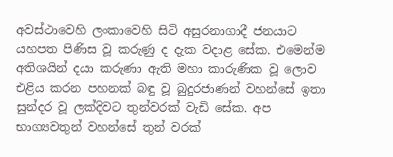අවස්ථාවෙහි ලංකාවෙහි සිටි අසුරනාගාදී ජනයාට යහපත පිණිස වූ කරුණු ද දැක වදාළ සේක. එමෙන්ම අතිශයින් දයා කරුණා ඇති මහා කාරුණික වූ ලොව එළිය කරන පහනක් බඳු වූ බුදුරජාණන් වහන්සේ ඉතා සුන්දර වූ ලක්දිවට තුන්වරක් වැඩි සේක. අප භාග්‍යවතුන් වහන්සේ තුන් වරක්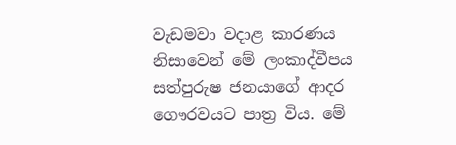වැඩමවා වදාළ කාරණය නිසාවෙන් මේ ලංකාද්වීපය සත්පුරුෂ ජනයාගේ ආදර ගෞරවයට පාත්‍ර විය. මේ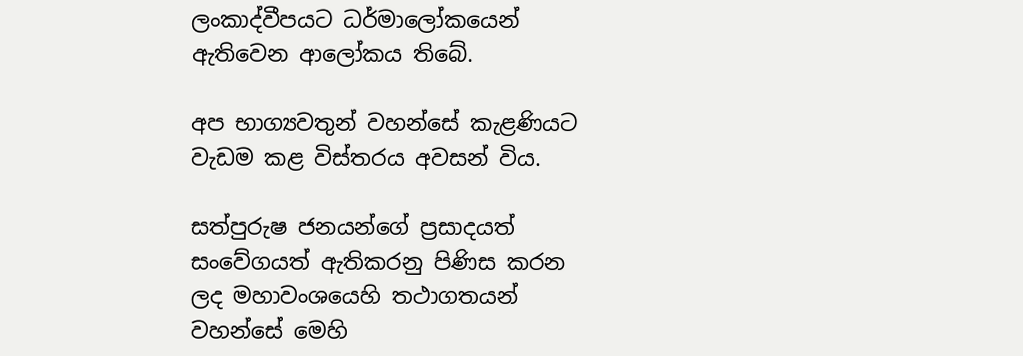ලංකාද්වීපයට ධර්මාලෝකයෙන් ඇතිවෙන ආලෝකය තිබේ.

අප භාග්‍යවතුන් වහන්සේ කැළණියට වැඩම කළ විස්තරය අවසන් විය.

සත්පුරුෂ ජනයන්ගේ ප්‍රසාදයත් සංවේගයත් ඇතිකරනු පිණිස කරන ලද මහාවංශයෙහි තථාගතයන් වහන්සේ මෙහි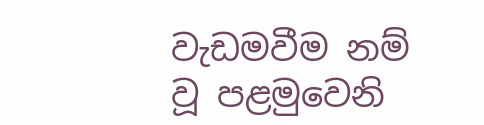වැඩමවීම නම් වූ පළමුවෙනි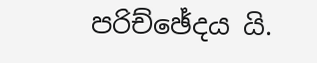පරිච්ඡේදය යි.